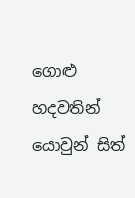ගොළු හදවතින් යොවුන් සිත්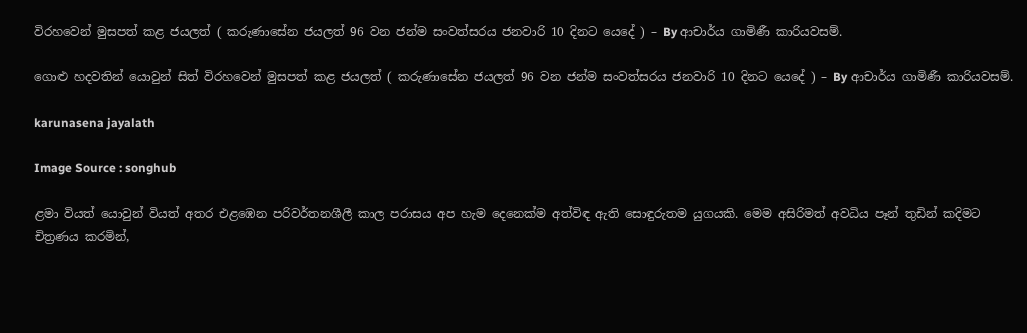විරහවෙන් මුසපත් කළ ජයලත් ( කරුණාසේන ජයලත් 96 වන ජන්ම සංවත්සරය ජනවාරි 10 දිනට යෙදේ ) – By ආචාර්ය ගාමිණී කාරියවසම්.

ගොළු හදවතින් යොවුන් සිත් විරහවෙන් මුසපත් කළ ජයලත් ( කරුණාසේන ජයලත් 96 වන ජන්ම සංවත්සරය ජනවාරි 10 දිනට යෙදේ ) – By ආචාර්ය ගාමිණී කාරියවසම්.

karunasena jayalath

Image Source : songhub

ළමා වියත් යොවුන් වියත් අතර එළඹෙන පරිවර්තනශීලී කාල පරාසය අප හැම දෙනෙක්ම අත්විඳ ඇති සොඳුරුතම යුගයකි. මෙම අසිරිමත් අවධිය පෑන් තුඩින් කදිමට චිත්‍රණය කරමින්,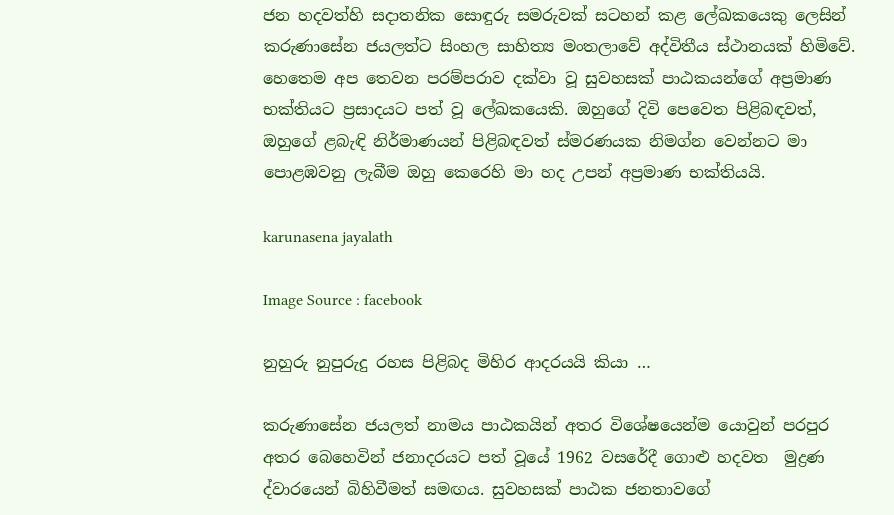ජන හදවත්හි සදාතනික සොඳුරු සමරුවක් සටහන් කළ ලේඛකයෙකු ලෙසින් කරුණාසේන ජයලත්ට සිංහල සාහිත්‍ය මංතලාවේ අද්විතීය ස්ථානයක් හිමිවේ. හෙතෙම අප තෙවන පරම්පරාව දක්වා වූ සුවහසක් පාඨකයන්ගේ අප්‍රමාණ භක්තියට ප්‍රසාදයට පත් වූ ලේඛකයෙකි. ඔහුගේ දිවි පෙවෙත පිළිබඳවත්, ඔහුගේ ළබැඳි නිර්මාණයන් පිළිබඳවත් ස්මරණයක නිමග්න වෙන්නට මා පොළඹවනු ලැබීම ඔහු කෙරෙහි මා හද උපන් අප්‍රමාණ භක්තියයි.

karunasena jayalath

Image Source : facebook

නුහුරු නුපුරුදු රහස පිළිබද මිහිර ආදරයයි කියා …

කරුණාසේන ජයලත් නාමය පාඨකයින් අතර විශේෂයෙන්ම යොවුන් පරපුර අතර බෙහෙවින් ජනාදරයට පත් වූයේ 1962 වසරේදී ගොළු හදවත  මුද්‍රණ ද්වාරයෙන් බිහිවීමත් සමඟය. සුවහසක් පාඨක ජනතාවගේ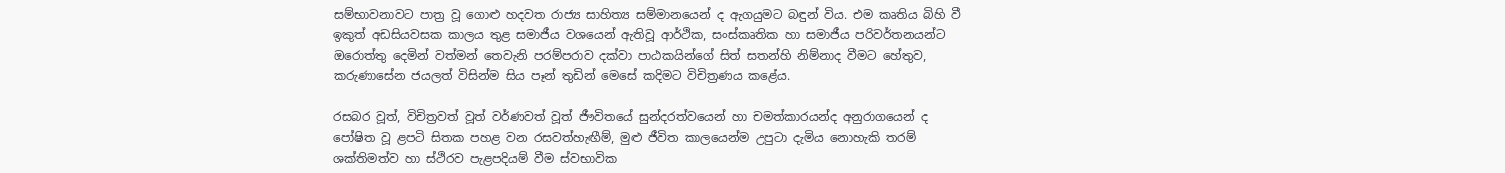සම්භාවනාවට පාත්‍ර වූ ගොළු හදවත රාජ්‍ය සාහිත්‍ය සම්මානයෙන් ද ඇගයුමට බඳුන් විය. එම කෘතිය බිහි වී ඉකුත් අඩසියවසක කාලය තුළ සමාජීය වශයෙන් ඇතිවූ ආර්ථික, සංස්කෘතික හා සමාජීය පරිවර්තනයන්ට ඔරොත්තු දෙමින් වත්මන් තෙවැනි පරම්පරාව දක්වා පාඨකයින්ගේ සිත් සතන්හි නිම්නාද වීමට හේතුව, කරුණාසේන ජයලත් විසින්ම සිය පෑන් තුඩින් මෙසේ කදිමට විචිත්‍රණය කළේය.

රසබර වූත්, විචිත්‍රවත් වූත් වර්ණවත් වූත් ජීෟවිතයේ සුන්දරත්වයෙන් හා චමත්කාරයන්ද අනුරාගයෙන් ද පෝෂිත වූ ළපටි සිතක පහළ වන රසවත්හැඟීම්, මුළු ජීවිත කාලයෙන්ම උපුටා දැමිය නොහැකි තරම් ශක්තිමත්ව හා ස්ථිරව පැළපදියම් වීම ස්වභාවික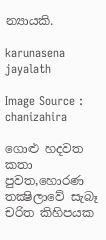න්‍යායකි.

karunasena jayalath

Image Source : chanizahira

ගොළු හදවත කතා පුවත,හොරණ තක්‍ෂිලාවේ සැබෑ චරිත කිහිපයක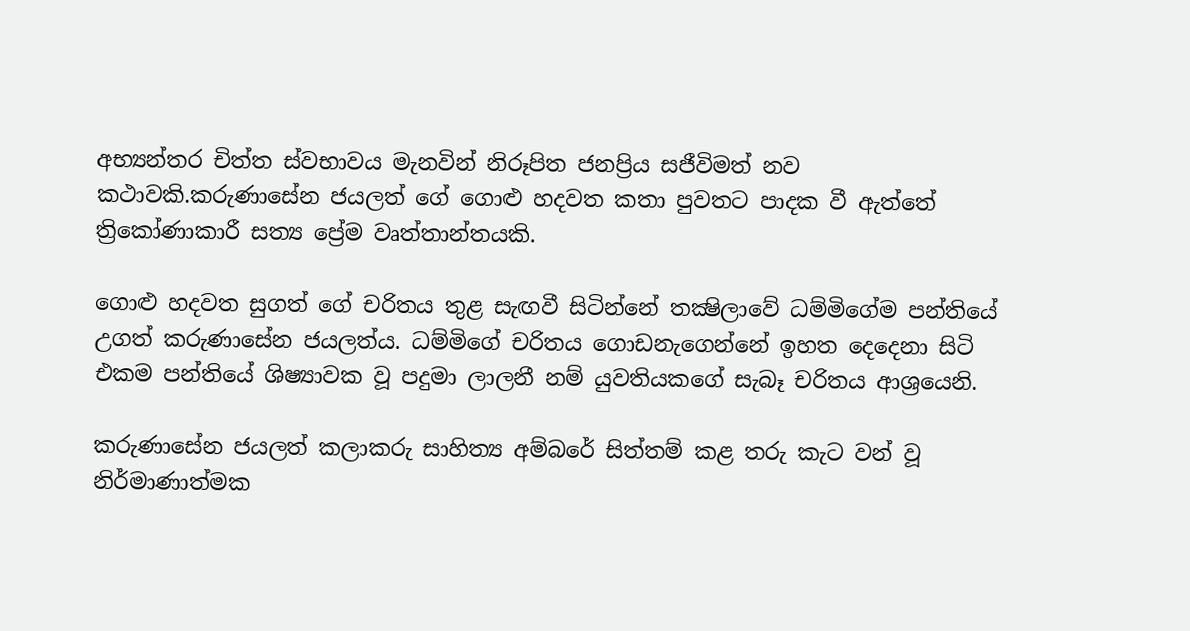අභ්‍යන්තර චිත්ත ස්වභාවය මැනවින් නිරූපිත ජනප්‍රිය සජීවිමත් නව කථාවකි.කරුණාසේන ජයලත් ගේ ගොළු හදවත කතා පුවතට පාදක වී ඇත්තේ ත්‍රිකෝණාකාරී සත්‍ය ප්‍රේම වෘත්තාන්තයකි.

ගොළු හදවත සුගත් ගේ චරිතය තුළ සැඟවී සිටින්නේ තක්‍ෂිලාවේ ධම්මිගේම පන්තියේ උගත් කරුණාසේන ජයලත්ය. ධම්මිගේ චරිතය ගොඩනැගෙන්නේ ඉහත දෙදෙනා සිටි එකම පන්තියේ ශිෂ්‍යාවක වූ පදුමා ලාලනී නම් යුවතියකගේ සැබෑ චරිතය ආශ්‍රයෙනි.

කරුණාසේන ජයලත් කලාකරු සාහිත්‍ය අම්බරේ සිත්තම් කළ තරු කැට වන් වූ නිර්මාණාත්මක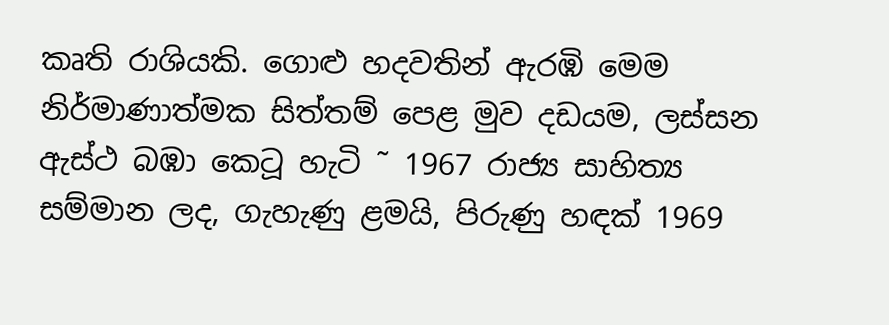කෘති රාශියකි. ගොළු හදවතින් ඇරඹි මෙම නිර්මාණාත්මක සිත්තම් පෙළ මුව දඩයම, ලස්සන ඇස්ථ බඹා කෙටූ හැටි ˜ 1967 රාජ්‍ය සාහිත්‍ය සම්මාන ලද, ගැහැණු ළමයි, පිරුණු හඳක් 1969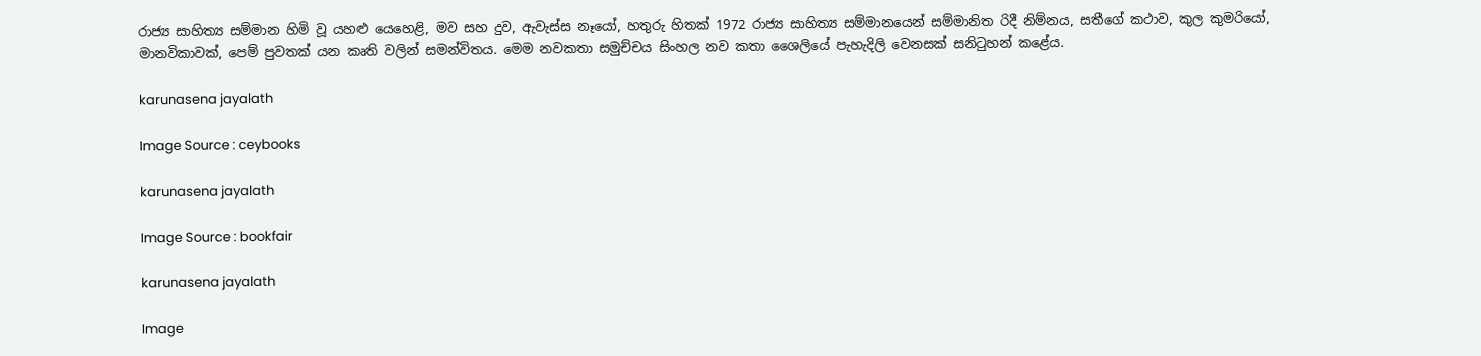රාජ්‍ය සාහිත්‍ය සම්මාන හිමි වූ යහළු යෙහෙළි, මව සහ දුව, ඇවැස්ස නෑයෝ, හතුරු හිතක් 1972 රාජ්‍ය සාහිත්‍ය සම්මානයෙන් සම්මානිත රිදී නිම්නය, සතීගේ කථාව, කුල කුමරියෝ, මානවිකාවක්, පෙම් පුවතක් යන කෘති වලින් සමන්විතය. මෙම නවකතා සමුච්චය සිංහල නව කතා ශෛලියේ පැහැදිලි වෙනසක් සනිටුහන් කළේය.

karunasena jayalath

Image Source : ceybooks

karunasena jayalath

Image Source : bookfair

karunasena jayalath

Image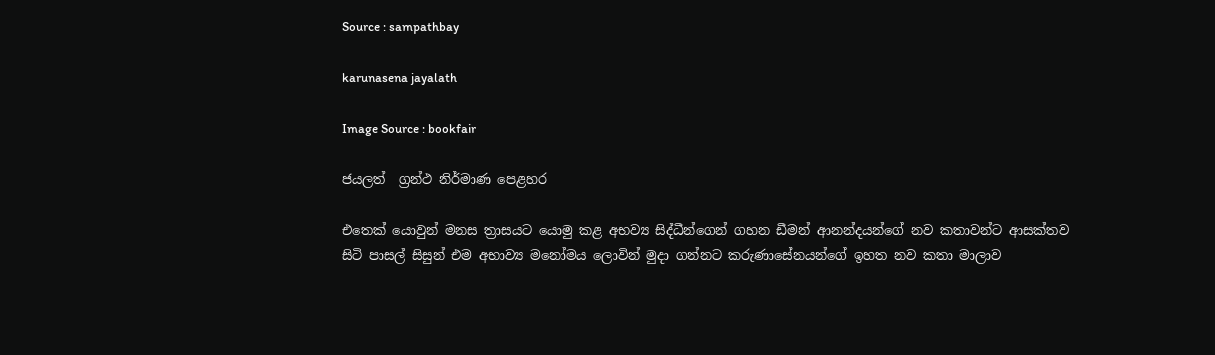Source : sampathbay

karunasena jayalath

Image Source : bookfair

ජයලත්  ග්‍රන්ථ නිර්මාණ පෙළහර

එතෙක් යොවුන් මනස ත්‍රාසයට යොමු කළ අභව්‍ය සිද්ධීන්ගෙන් ගහන ඩීමන් ආනන්දයන්ගේ නව කතාවන්ට ආසක්තව සිටි පාසල් සිසුන් එම අභාව්‍ය මනෝමය ලොවින් මුදා ගන්නට කරුණාසේනයන්ගේ ඉහත නව කතා මාලාව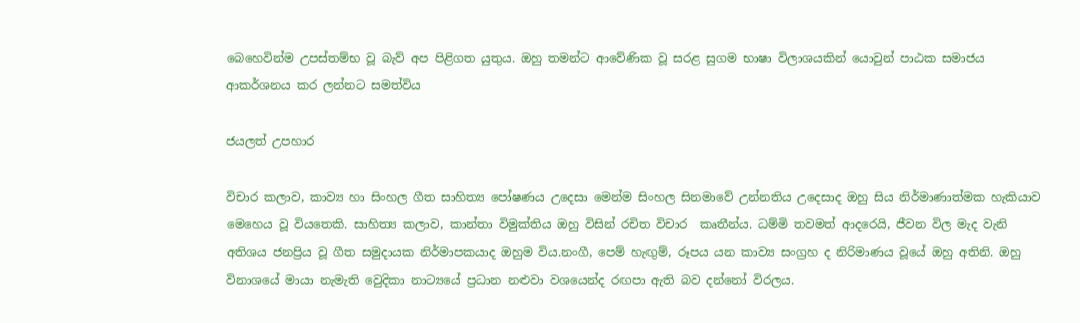බෙහෙවින්ම උපස්තම්භ වූ බැව් අප පිළිගත යුතුය. ඔහු තමන්ට ආවේණික වූ සරළ සුගම භාෂා විලාශයකින් යොවුන් පාඨක සමාජය ආකර්ශනය කර ලන්නට සමත්විය

ජයලත් උපහාර

විචාර කලාව, කාව්‍ය හා සිංහල ගීත සාහිත්‍ය පෝෂණය උදෙසා මෙන්ම සිංහල සිනමාවේ උන්නතිය උදෙසාද ඔහු සිය නිර්මාණාත්මක හැකියාව මෙහෙය වූ වියතෙකි. සාහිත්‍ය කලාව, කාන්තා විමුක්තිය ඔහු විසින් රචිත විචාර  කෘතීන්ය. ධම්මි තවමත් ආදරෙයි, ජීවන විල මැද වැනි අතිශය ජනප්‍රිය වූ ගීත සමුදායක නිර්මාපකයාද ඔහුම විය.නංගී, පෙම් හැඟුම්, රූපය යන කාව්‍ය සංග්‍රහ ද නිරිමාණය වූයේ ඔහු අතිනි. ඔහු විනාශයේ මායා නැමැති වෙුදිකා නාට්‍යයේ ප්‍රධාන නළුවා වශයෙන්ද රඟපා ඇති බව දන්නෝ විරලය.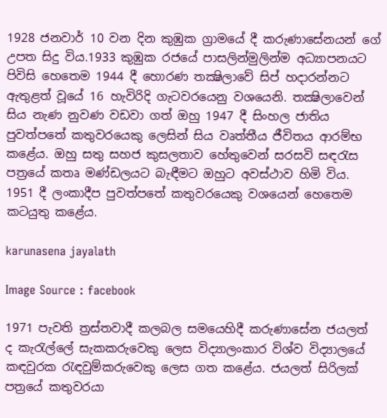1928 ජනවාර් 10 වන දින කුඹුක ග්‍රාමයේ දී කරුණාසේනයන් ගේ උපත සිදු විය.1933 කුඹුක රජයේ පාසලින්මුලින්ම අධ්‍යාපනයට පිවිසි හෙතෙම 1944 දී හොරණ තක්‍ෂිලාවේ සිප් හදාරන්නට ඇතුළත් වූයේ 16 හැවිරිදි ගැටවරයෙනු වශයෙනි. තක්‍ෂිලාවෙන් සිය නැණ නුවණ වඩවා ගත් ඔහු 1947 දී සිංහල ජාතිය පුවත්පතේ කතුවරයෙකු ලෙසින් සිය වෘත්තීය ජීවිතය ආරම්භ කළේය. ඔහු සතු සහජ කුසලතාව හේතුවෙන් සරසවි සඳරැස පත්‍රයේ කතෘ මණ්ඩලයට බැඳීමට ඔහුට අවස්ථාව හිමි විය. 1951 දී ලංකාදීප පුවත්පතේ කතුවරයෙකු වශයෙන් හෙතෙම කටයුතු කළේය.

karunasena jayalath

Image Source : facebook

1971 පැවති ත්‍රස්තවාදී කලබල සමයෙහිදී කරුණාසේන ජයලත් ද කැරැල්ලේ සැකකරුවෙකු ලෙස විද්‍යාලංකාර විශ්ව විද්‍යාලයේ කඳවුරක රැඳවුම්කරුවෙකු ලෙස ගත කළේය. ජයලත් සිරිලක් පත්‍රයේ කතුවරයා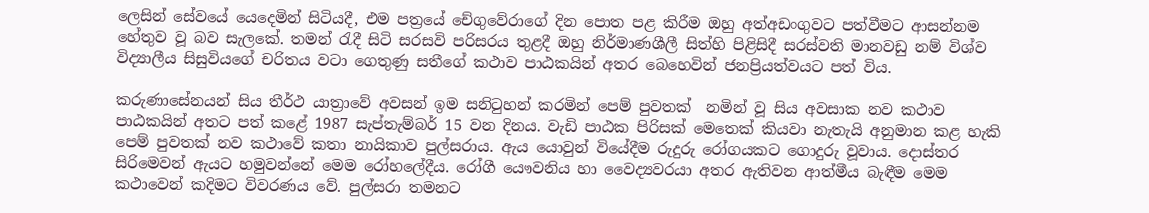ලෙසින් සේවයේ යෙදෙමින් සිටියදී, එම පත්‍රයේ චේගුවේරාගේ දින පොත පළ කිරීම ඔහු අත්අඩංගුවට පත්වීමට ආසන්නම හේතුව වූ බව සැලකේ. තමන් රැදී සිටි සරසවි පරිසරය තුළදී ඔහු නිර්මාණශීලී සිත්හි පිළිසිදී සරස්වති මානවඩු නම් විශ්ව විද්‍යාලීය සිසුවියගේ චරිතය වටා ගෙතුණු සතීගේ කථාව පාඨකයින් අතර බෙහෙවින් ජනප්‍රියත්වයට පත් විය.

කරුණාසේනයන් සිය තීර්ථ යාත්‍රාවේ අවසන් ඉම සනිටුහන් කරමින් පෙම් පුවතක්  නමින් වූ සිය අවසාක නව කථාව පාඨකයින් අතට පත් කළේ 1987 සැප්තැම්බර් 15 වන දිනය. වැඩි පාඨක පිරිසක් මෙතෙක් කියවා නැතැයි අනුමාන කළ හැකි පෙම් පුවතක් නව කථාවේ කතා නායිකාව පුල්සරාය. ඇය යොවුන් වියේදීම රුදුරු රෝගයකට ගොදුරු වූවාය. දොස්තර සිරිමෙවන් ඇයට හමුවන්නේ මෙම රෝහලේදීය. රෝගී යෞවනිය හා වෛද්‍යවරයා අතර ඇතිවන ආත්මීය බැඳීම මෙම කථාවෙන් කදිමට විවරණය වේ. පුල්සරා තමනට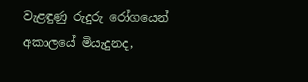වැළඳුණු රුදුරු රෝගයෙන් අකාලයේ මියැදුනද,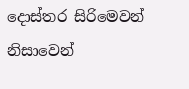දොස්තර සිරිමෙවන් නිසාවෙන්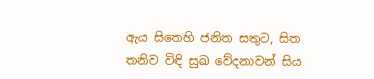ඇය සිතෙහි ජනිත සතුට, සිත තනිව විඳි සුඛ වේදනාවන් සිය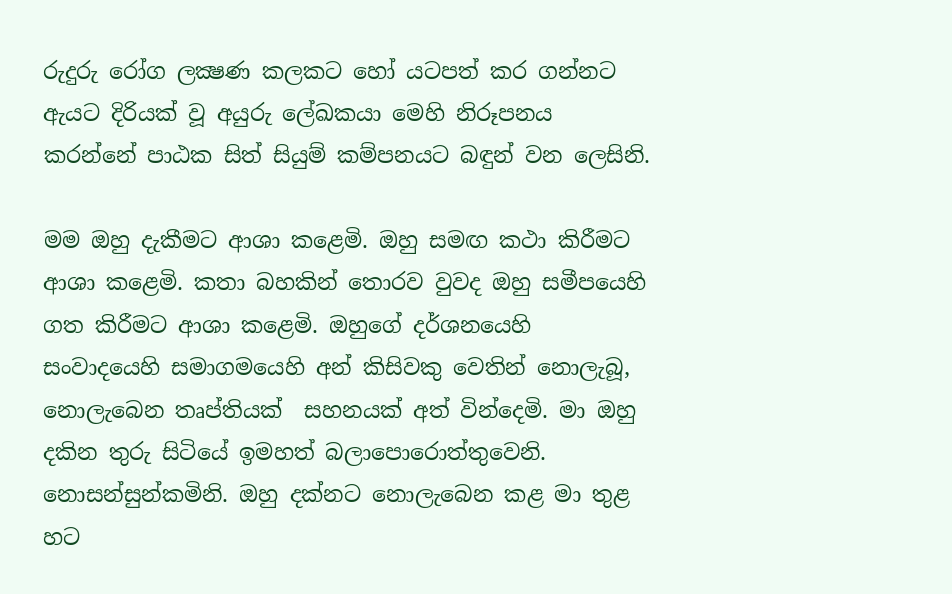රුදුරු රෝග ලක්‍ෂණ කලකට හෝ යටපත් කර ගන්නට ඇයට දිරියක් වූ අයුරු ලේඛකයා මෙහි නිරූපනය කරන්නේ පාඨක සිත් සියුම් කම්පනයට බඳුන් වන ලෙසිනි.

මම ඔහු දැකීමට ආශා කළෙමි. ඔහු සමඟ කථා කිරීමට ආශා කළෙමි. කතා බහකින් තොරව වුවද ඔහු සමීපයෙහි ගත කිරීමට ආශා කළෙමි. ඔහුගේ දර්ශනයෙහි  සංවාදයෙහි සමාගමයෙහි අන් කිසිවකු වෙතින් නොලැබූ, නොලැබෙන තෘප්තියක්  සහනයක් අත් වින්දෙමි. මා ඔහු දකින තුරු සිටියේ ඉමහත් බලාපොරොත්තුවෙනි. නොසන්සුන්කමිනි. ඔහු දක්නට නොලැබෙන කළ මා තුළ හට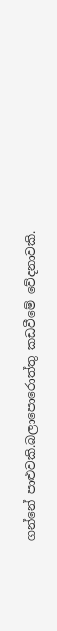ගන්නේ පාළුවකි.බලාපොරොත්තු කඩවීමේ වේදනාවකි.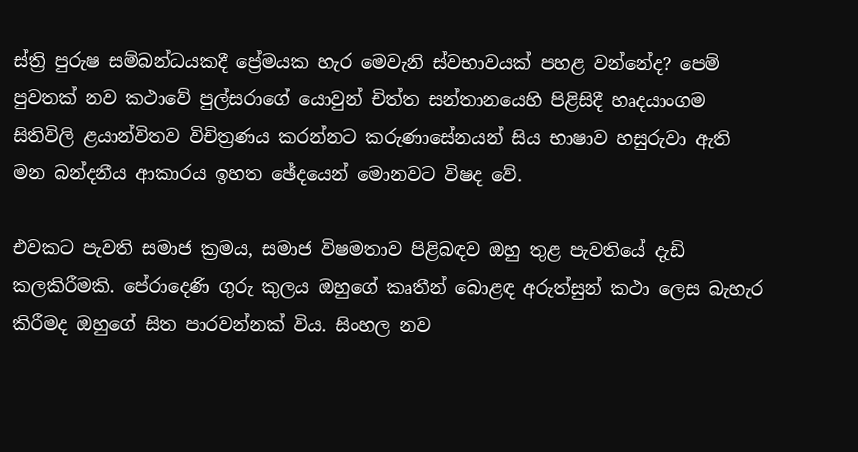ස්ත්‍රි පුරුෂ සම්බන්ධයකදී ප්‍රේමයක හැර මෙවැනි ස්වභාවයක් පහළ වන්නේද? පෙම් පුවතක් නව කථාවේ පුල්සරාගේ යොවුන් චිත්ත සන්තානයෙහි පිළිසිදී හෘදයාංගම සිතිවිලි ළයාන්විතව විචිත්‍රණය කරන්නට කරුණාසේනයන් සිය භාෂාව හසුරුවා ඇති මන බන්දනීය ආකාරය ඉහත ඡේදයෙන් මොනවට විෂද වේ.

එවකට පැවති සමාජ ක්‍රමය, සමාජ විෂමතාව පිළිබඳව ඔහු තුළ පැවතියේ දැඩි කලකිරීමකි. පේරාදෙණි ගුරු කුලය ඔහුගේ කෘතීන් බොළඳ අරුත්සුන් කථා ලෙස බැහැර කිරීමද ඔහුගේ සිත පාරවන්නක් විය. සිංහල නව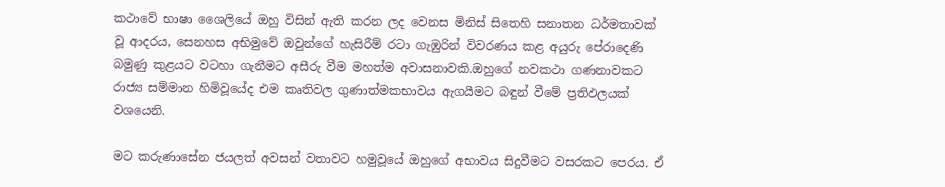කථාවේ භාෂා ශෛලියේ ඔහු විසින් ඇති කරන ලද වෙනස මිනිස් සිතෙහි සනාතන ධර්මතාවක් වූ ආදරය, සෙනහස අභිමුවේ ඔවුන්ගේ හැසිරීම් රටා ගැඹුරින් විවරණය කළ අයුරු පේරාදෙණි බමුණු කුළයට වටහා ගැනීමට අසීරු වීම මහත්ම අවාසනාවකි.ඔහුගේ නවකථා ගණනාවකට රාජ්‍ය සම්මාන හිමිවූයේද එම කෘතිවල ගුණාත්මකභාවය ඇගයීමට බඳුන් වීමේ ප්‍රතිඵලයක් වශයෙනි.

මට කරුණාසේන ජයලත් අවසන් වතාවට හමුවූයේ ඔහුගේ අභාවය සිදුවීමට වසරකට පෙරය. ඒ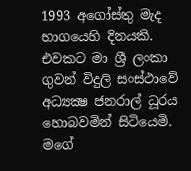1993 අගෝස්තු මැද භාගයෙහි දිනයකි. එවකට මා ශ්‍රී ලංකා ගුවන් විදුලි සංස්ථාවේ අධ්‍යක්‍ෂ ජනරාල් ධූරය හොබවමින් සිටියෙමි. මගේ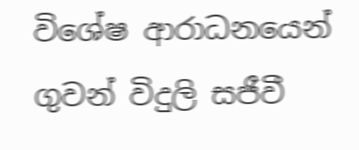විශේෂ ආරාධනයෙන් ගුවන් විදුලි සජීවී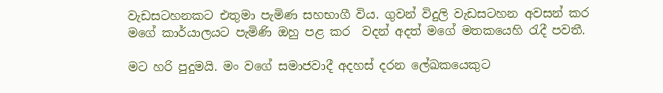වැඩසටහනකට එතුමා පැමිණ සහභාගී විය. ගුවන් විදුලි වැඩසටහන අවසන් කර මගේ කාර්යාලයට පැමිණි ඔහු පළ කර  වදන් අදත් මගේ මතකයෙහි රැදී පවතී.

මට හරි පුදුමයි. මං වගේ සමාජවාදී අදහස් දරන ලේඛකයෙකුට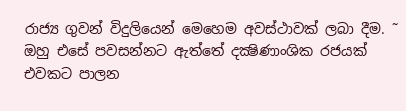රාජ්‍ය ගුවන් විදුලියෙන් මෙහෙම අවස්ථාවක් ලබා දීම. ˜ ඔහු එසේ පවසන්නට ඇත්තේ දක්‍ෂිණාංශික රජයක් එවකට පාලන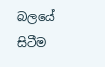බලයේ සිටීම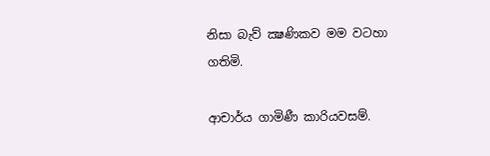නිසා බැව් ක්‍ෂණිකව මම වටහා ගතිමි.

ආචාර්ය ගාමිණී කාරියවසම්.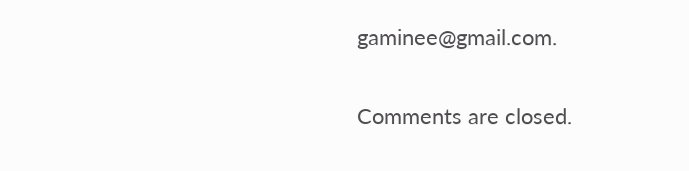gaminee@gmail.com.

Comments are closed.